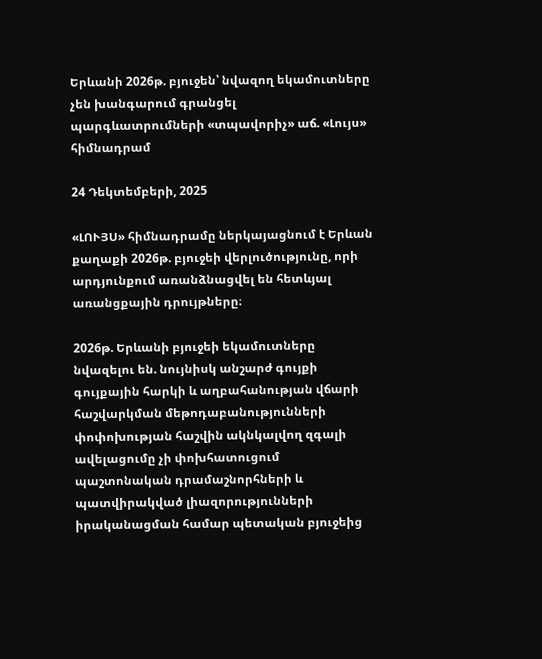Երևանի 2026թ. բյուջեն՝ նվազող եկամուտները չեն խանգարում գրանցել պարգևատրումների «տպավորիչ» աճ. «Լույս» հիմնադրամ

24 Դեկտեմբերի, 2025

«ԼՈՒՅՍ» հիմնադրամը ներկայացնում է Երևան քաղաքի 2026թ. բյուջեի վերլուծությունը, որի արդյունքում առանձնացվել են հետևյալ առանցքային դրույթները։

2026թ. Երևանի բյուջեի եկամուտները նվազելու են. նույնիսկ անշարժ գույքի գույքային հարկի և աղբահանության վճարի հաշվարկման մեթոդաբանությունների փոփոխության հաշվին ակնկալվող զգալի ավելացումը չի փոխհատուցում պաշտոնական դրամաշնորհների և պատվիրակված լիազորությունների իրականացման համար պետական բյուջեից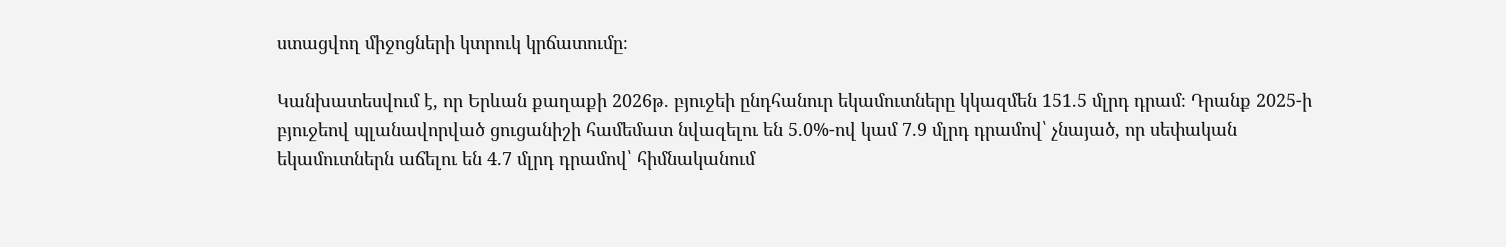ստացվող միջոցների կտրուկ կրճատումը։

Կանխատեսվում է, որ Երևան քաղաքի 2026թ. բյուջեի ընդհանուր եկամուտները կկազմեն 151.5 մլրդ դրամ։ Դրանք 2025-ի բյուջեով պլանավորված ցուցանիշի համեմատ նվազելու են 5.0%-ով կամ 7.9 մլրդ դրամով՝ չնայած, որ սեփական եկամուտներն աճելու են 4.7 մլրդ դրամով՝ հիմնականում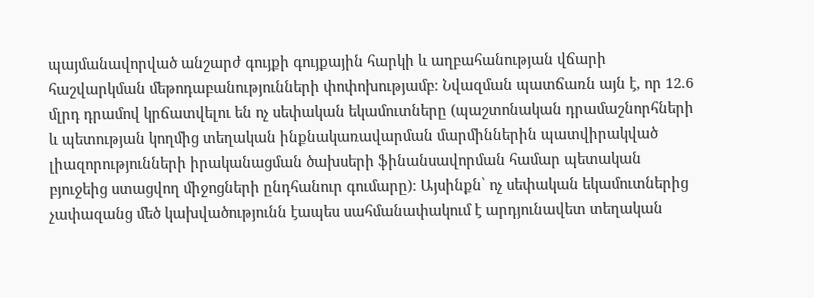պայմանավորված անշարժ գույքի գույքային հարկի և աղբահանության վճարի հաշվարկման մեթոդաբանությունների փոփոխությամբ։ Նվազման պատճառն այն է, որ 12.6 մլրդ դրամով կրճատվելու են ոչ սեփական եկամուտները (պաշտոնական դրամաշնորհների և պետության կողմից տեղական ինքնակառավարման մարմիններին պատվիրակված լիազորությունների իրականացման ծախսերի ֆինանսավորման համար պետական բյուջեից ստացվող միջոցների ընդհանուր գումարը)։ Այսինքն՝ ոչ սեփական եկամուտներից չափազանց մեծ կախվածությունն էապես սահմանափակում է արդյունավետ տեղական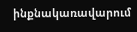ինքնակառավարում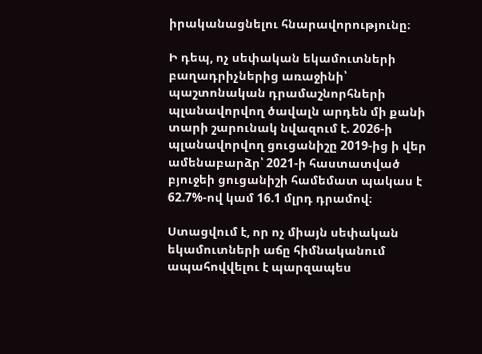իրականացնելու հնարավորությունը։

Ի դեպ, ոչ սեփական եկամուտների բաղադրիչներից առաջինի՝ պաշտոնական դրամաշնորհների պլանավորվող ծավալն արդեն մի քանի տարի շարունակ նվազում է. 2026-ի պլանավորվող ցուցանիշը 2019-ից ի վեր ամենաբարձր՝ 2021-ի հաստատված բյուջեի ցուցանիշի համեմատ պակաս է 62.7%-ով կամ 16.1 մլրդ դրամով։

Ստացվում է, որ ոչ միայն սեփական եկամուտների աճը հիմնականում ապահովվելու է պարզապես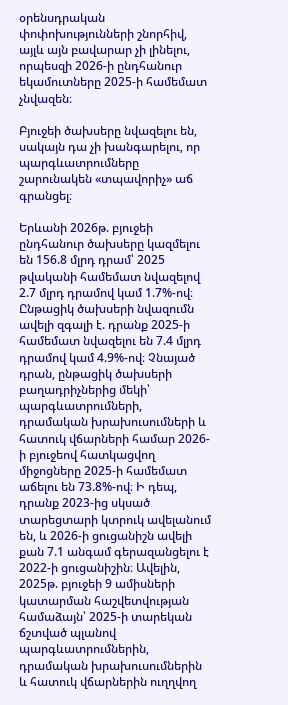օրենսդրական փոփոխությունների շնորհիվ, այլև այն բավարար չի լինելու, որպեսզի 2026-ի ընդհանուր եկամուտները 2025-ի համեմատ չնվազեն։

Բյուջեի ծախսերը նվազելու են, սակայն դա չի խանգարելու, որ պարգևատրումները շարունակեն «տպավորիչ» աճ գրանցել։

Երևանի 2026թ. բյուջեի ընդհանուր ծախսերը կազմելու են 156.8 մլրդ դրամ՝ 2025 թվականի համեմատ նվազելով 2.7 մլրդ դրամով կամ 1.7%-ով։ Ընթացիկ ծախսերի նվազումն ավելի զգալի է. դրանք 2025-ի համեմատ նվազելու են 7.4 մլրդ դրամով կամ 4.9%-ով։ Չնայած դրան, ընթացիկ ծախսերի բաղադրիչներից մեկի՝ պարգևատրումների, դրամական խրախուսումների և հատուկ վճարների համար 2026-ի բյուջեով հատկացվող միջոցները 2025-ի համեմատ աճելու են 73.8%-ով։ Ի դեպ, դրանք 2023-ից սկսած տարեցտարի կտրուկ ավելանում են, և 2026-ի ցուցանիշն ավելի քան 7.1 անգամ գերազանցելու է 2022-ի ցուցանիշին։ Ավելին, 2025թ. բյուջեի 9 ամիսների կատարման հաշվետվության համաձայն՝ 2025-ի տարեկան ճշտված պլանով պարգևատրումներին, դրամական խրախուսումներին և հատուկ վճարներին ուղղվող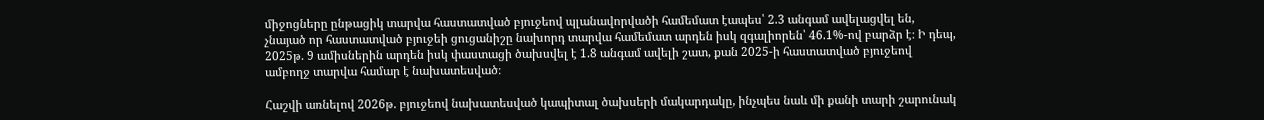միջոցները ընթացիկ տարվա հաստատված բյուջեով պլանավորվածի համեմատ էապես՝ 2.3 անգամ ավելացվել են, չնայած որ հաստատված բյուջեի ցուցանիշը նախորդ տարվա համեմատ արդեն իսկ զգալիորեն՝ 46.1%-ով բարձր է։ Ի դեպ, 2025թ. 9 ամիսներին արդեն իսկ փաստացի ծախսվել է 1.8 անգամ ավելի շատ, քան 2025-ի հաստատված բյուջեով ամբողջ տարվա համար է նախատեսված։

Հաշվի առնելով 2026թ. բյուջեով նախատեսված կապիտալ ծախսերի մակարդակը, ինչպես նաև մի քանի տարի շարունակ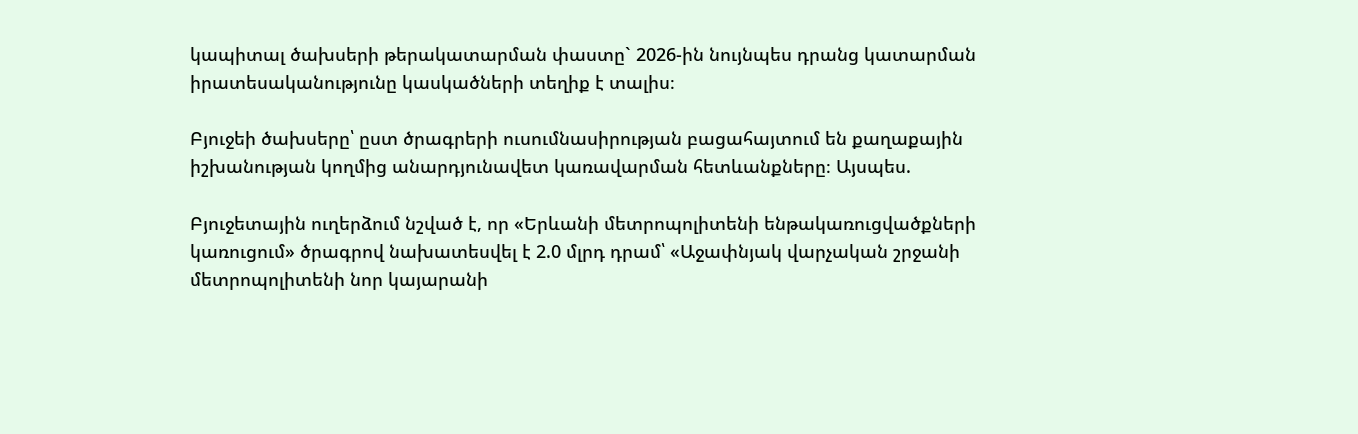կապիտալ ծախսերի թերակատարման փաստը` 2026-ին նույնպես դրանց կատարման իրատեսականությունը կասկածների տեղիք է տալիս։

Բյուջեի ծախսերը՝ ըստ ծրագրերի ուսումնասիրության բացահայտում են քաղաքային իշխանության կողմից անարդյունավետ կառավարման հետևանքները։ Այսպես.

Բյուջետային ուղերձում նշված է, որ «Երևանի մետրոպոլիտենի ենթակառուցվածքների կառուցում» ծրագրով նախատեսվել է 2.0 մլրդ դրամ՝ «Աջափնյակ վարչական շրջանի մետրոպոլիտենի նոր կայարանի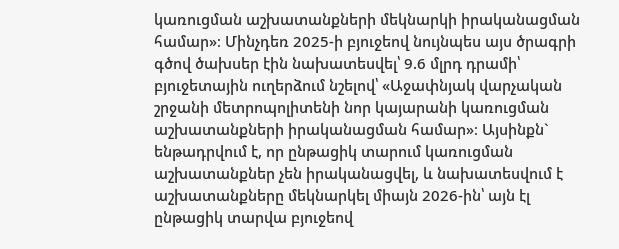կառուցման աշխատանքների մեկնարկի իրականացման համար»։ Մինչդեռ 2025-ի բյուջեով նույնպես այս ծրագրի գծով ծախսեր էին նախատեսվել՝ 9.6 մլրդ դրամի՝ բյուջետային ուղերձում նշելով՝ «Աջափնյակ վարչական շրջանի մետրոպոլիտենի նոր կայարանի կառուցման աշխատանքների իրականացման համար»։ Այսինքն` ենթադրվում է, որ ընթացիկ տարում կառուցման աշխատանքներ չեն իրականացվել, և նախատեսվում է աշխատանքները մեկնարկել միայն 2026-ին՝ այն էլ ընթացիկ տարվա բյուջեով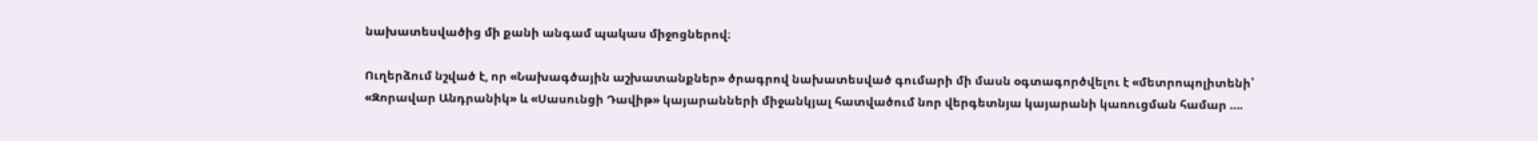նախատեսվածից մի քանի անգամ պակաս միջոցներով։

Ուղերձում նշված է, որ «Նախագծային աշխատանքներ» ծրագրով նախատեսված գումարի մի մասն օգտագործվելու է «մետրոպոլիտենի՝ «Զորավար Անդրանիկ» և «Սասունցի Դավիթ» կայարանների միջանկյալ հատվածում նոր վերգետնյա կայարանի կառուցման համար ….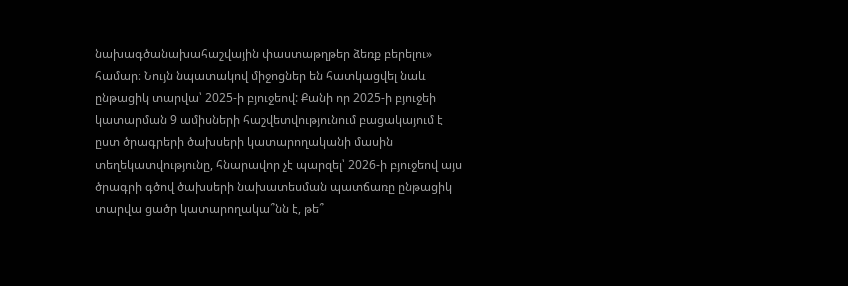նախագծանախահաշվային փաստաթղթեր ձեռք բերելու» համար։ Նույն նպատակով միջոցներ են հատկացվել նաև ընթացիկ տարվա՝ 2025-ի բյուջեով: Քանի որ 2025-ի բյուջեի կատարման 9 ամիսների հաշվետվությունում բացակայում է ըստ ծրագրերի ծախսերի կատարողականի մասին տեղեկատվությունը, հնարավոր չէ պարզել՝ 2026-ի բյուջեով այս ծրագրի գծով ծախսերի նախատեսման պատճառը ընթացիկ տարվա ցածր կատարողակա՞նն է, թե՞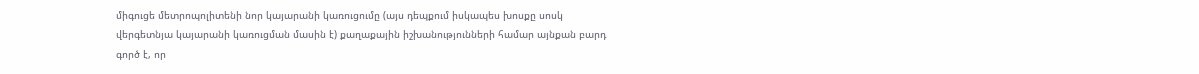միգուցե մետրոպոլիտենի նոր կայարանի կառուցումը (այս դեպքում իսկապես խոսքը սոսկ վերգետնյա կայարանի կառուցման մասին է) քաղաքային իշխանությունների համար այնքան բարդ գործ է, որ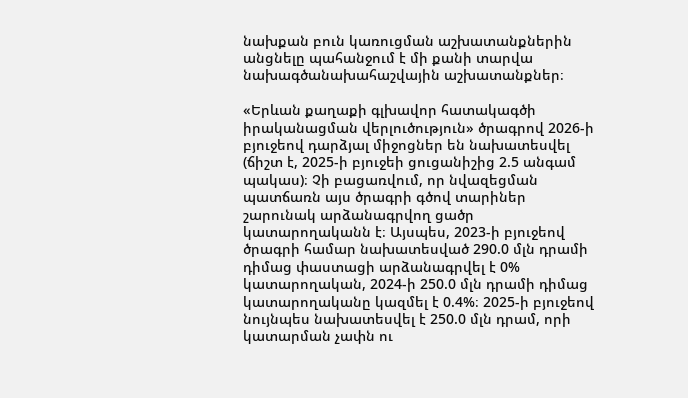նախքան բուն կառուցման աշխատանքներին անցնելը պահանջում է մի քանի տարվա նախագծանախահաշվային աշխատանքներ։

«Երևան քաղաքի գլխավոր հատակագծի իրականացման վերլուծություն» ծրագրով 2026-ի բյուջեով դարձյալ միջոցներ են նախատեսվել (ճիշտ է, 2025-ի բյուջեի ցուցանիշից 2.5 անգամ պակաս)։ Չի բացառվում, որ նվազեցման պատճառն այս ծրագրի գծով տարիներ շարունակ արձանագրվող ցածր կատարողականն է։ Այսպես, 2023-ի բյուջեով ծրագրի համար նախատեսված 290.0 մլն դրամի դիմաց փաստացի արձանագրվել է 0% կատարողական, 2024-ի 250.0 մլն դրամի դիմաց կատարողականը կազմել է 0.4%։ 2025-ի բյուջեով նույնպես նախատեսվել է 250.0 մլն դրամ, որի կատարման չափն ու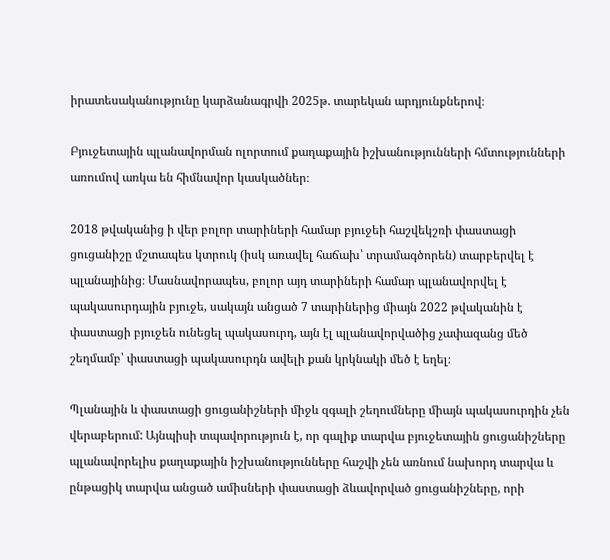իրատեսականությունը կարձանագրվի 2025թ. տարեկան արդյունքներով։

Բյուջետային պլանավորման ոլորտում քաղաքային իշխանությունների հմտությունների առումով առկա են հիմնավոր կասկածներ։

2018 թվականից ի վեր բոլոր տարիների համար բյուջեի հաշվեկշռի փաստացի ցուցանիշը մշտապես կտրուկ (իսկ առավել հաճախ՝ տրամագծորեն) տարբերվել է պլանայինից։ Մասնավորապես, բոլոր այդ տարիների համար պլանավորվել է պակասուրդային բյուջե, սակայն անցած 7 տարիներից միայն 2022 թվականին է փաստացի բյուջեն ունեցել պակասուրդ, այն էլ պլանավորվածից չափազանց մեծ շեղմամբ՝ փաստացի պակասուրդն ավելի քան կրկնակի մեծ է եղել։

Պլանային և փաստացի ցուցանիշների միջև զգալի շեղումները միայն պակասուրդին չեն վերաբերում: Այնպիսի տպավորություն է, որ գալիք տարվա բյուջետային ցուցանիշները պլանավորելիս քաղաքային իշխանությունները հաշվի չեն առնում նախորդ տարվա և ընթացիկ տարվա անցած ամիսների փաստացի ձևավորված ցուցանիշները, որի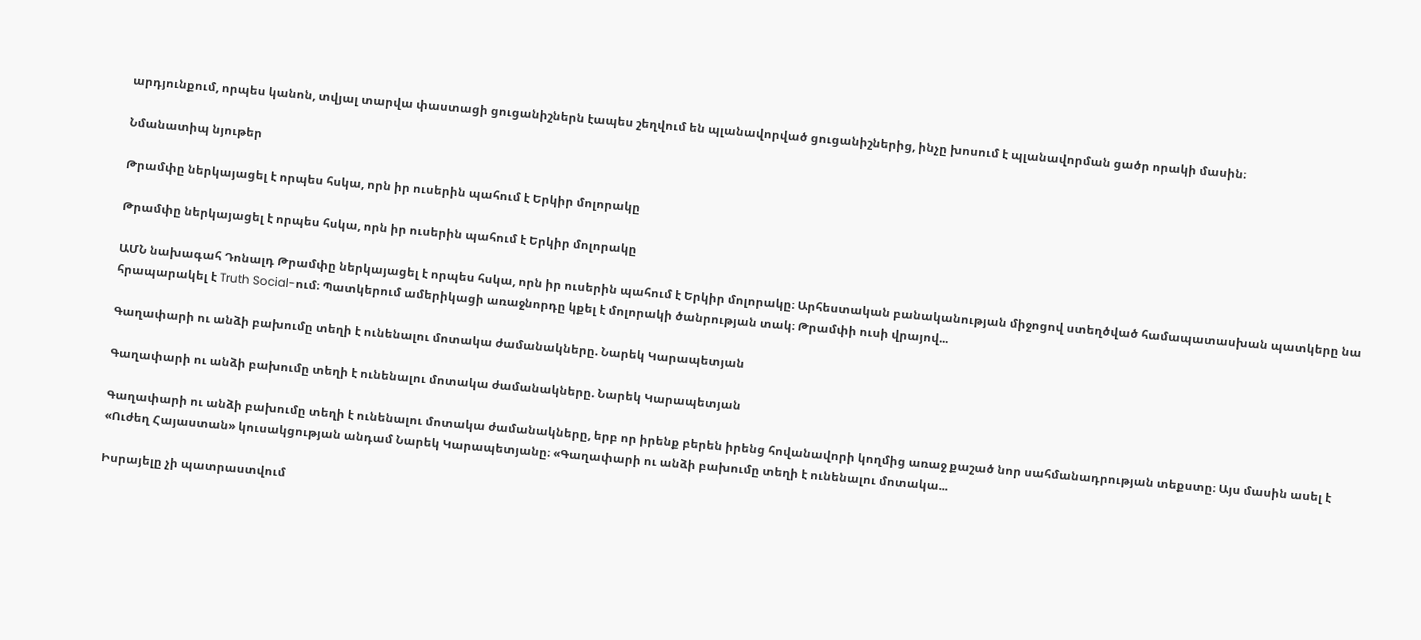արդյունքում, որպես կանոն, տվյալ տարվա փաստացի ցուցանիշներն էապես շեղվում են պլանավորված ցուցանիշներից, ինչը խոսում է պլանավորման ցածր որակի մասին։

Նմանատիպ նյութեր

Թրամփը ներկայացել է որպես հսկա, որն իր ուսերին պահում է Երկիր մոլորակը

Թրամփը ներկայացել է որպես հսկա, որն իր ուսերին պահում է Երկիր մոլորակը

ԱՄՆ նախագահ Դոնալդ Թրամփը ներկայացել է որպես հսկա, որն իր ուսերին պահում է Երկիր մոլորակը։ Արհեստական բանականության միջոցով ստեղծված համապատասխան պատկերը նա հրապարակել է Truth Social-ում։ Պատկերում ամերիկացի առաջնորդը կքել է մոլորակի ծանրության տակ։ Թրամփի ուսի վրայով...

Գաղափարի ու անձի բախումը տեղի է ունենալու մոտակա ժամանակները. Նարեկ Կարապետյան

Գաղափարի ու անձի բախումը տեղի է ունենալու մոտակա ժամանակները. Նարեկ Կարապետյան

Գաղափարի ու անձի բախումը տեղի է ունենալու մոտակա ժամանակները, երբ որ իրենք բերեն իրենց հովանավորի կողմից առաջ քաշած նոր սահմանադրության տեքստը։ Այս մասին ասել է «Ուժեղ Հայաստան» կուսակցության անդամ Նարեկ Կարապետյանը։ «Գաղափարի ու անձի բախումը տեղի է ունենալու մոտակա...

Իսրայելը չի պատրաստվում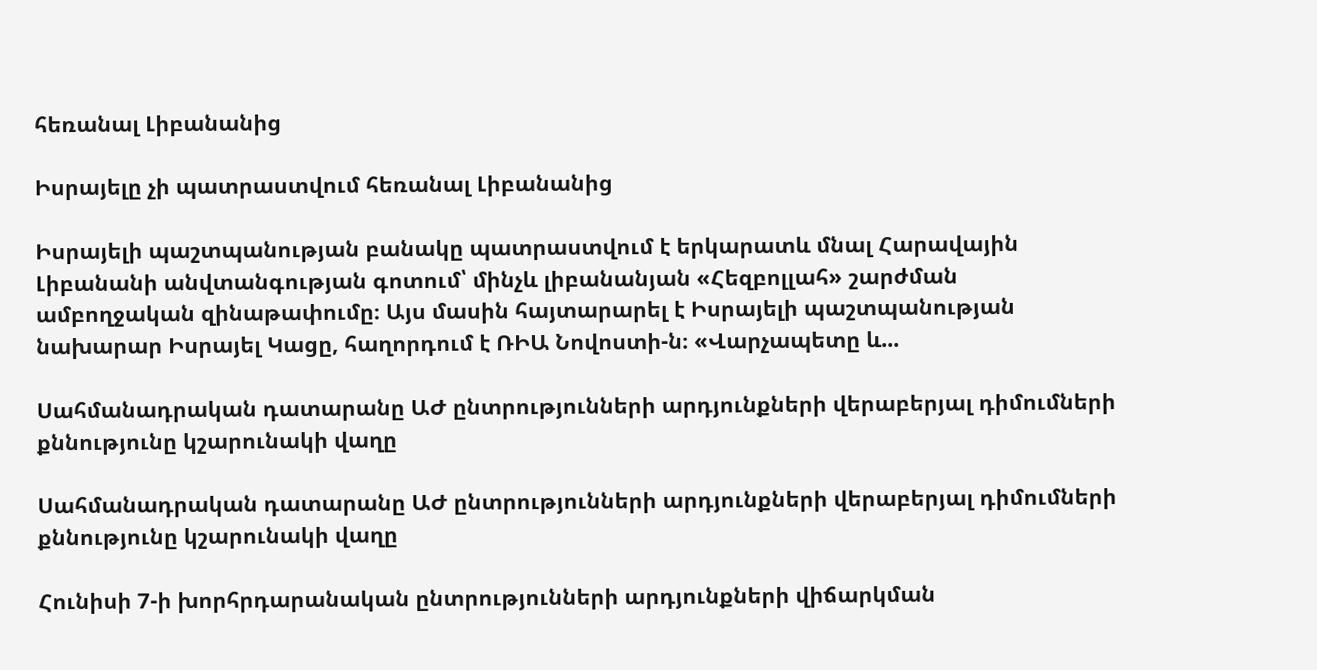հեռանալ Լիբանանից

Իսրայելը չի պատրաստվում հեռանալ Լիբանանից

Իսրայելի պաշտպանության բանակը պատրաստվում է երկարատև մնալ Հարավային Լիբանանի անվտանգության գոտում՝ մինչև լիբանանյան «Հեզբոլլահ» շարժման ամբողջական զինաթափումը։ Այս մասին հայտարարել է Իսրայելի պաշտպանության նախարար Իսրայել Կացը, հաղորդում է ՌԻԱ Նովոստի-ն։ «Վարչապետը և...

Սահմանադրական դատարանը ԱԺ ընտրությունների արդյունքների վերաբերյալ դիմումների քննությունը կշարունակի վաղը

Սահմանադրական դատարանը ԱԺ ընտրությունների արդյունքների վերաբերյալ դիմումների քննությունը կշարունակի վաղը

Հունիսի 7-ի խորհրդարանական ընտրությունների արդյունքների վիճարկման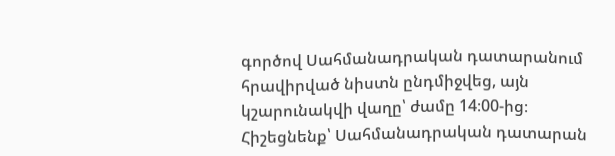գործով Սահմանադրական դատարանում հրավիրված նիստն ընդմիջվեց, այն կշարունակվի վաղը՝ ժամը 14։00-ից։ Հիշեցնենք՝ Սահմանադրական դատարան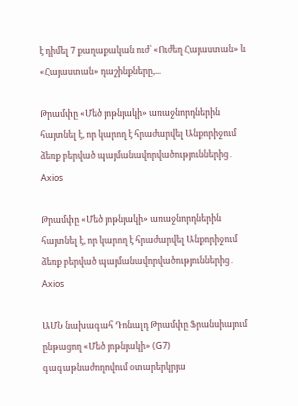է դիմել 7 քաղաքական ուժ՝ «Ուժեղ Հայաստան» և «Հայաստան» դաշինքները,...

Թրամփը «Մեծ յոթնյակի» առաջնորդներին հայտնել է, որ կարող է հրաժարվել Անքորիջում ձեռք բերված պայմանավորվածություններից․ Axios

Թրամփը «Մեծ յոթնյակի» առաջնորդներին հայտնել է, որ կարող է հրաժարվել Անքորիջում ձեռք բերված պայմանավորվածություններից․ Axios

ԱՄՆ նախագահ Դոնալդ Թրամփը Ֆրանսիայում ընթացող «Մեծ յոթնյակի» (G7) գագաթնաժողովում օտարերկրյա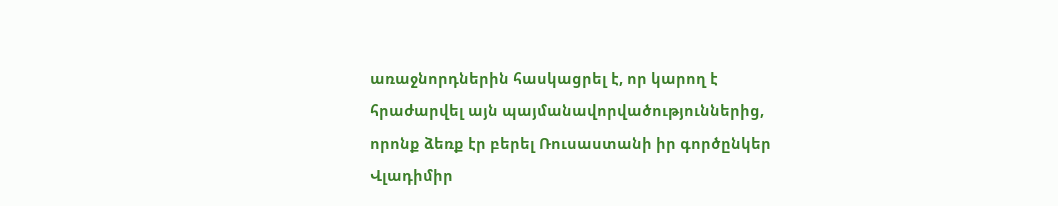առաջնորդներին հասկացրել է, որ կարող է հրաժարվել այն պայմանավորվածություններից, որոնք ձեռք էր բերել Ռուսաստանի իր գործընկեր Վլադիմիր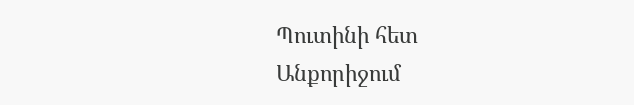Պուտինի հետ Անքորիջում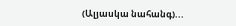(Ալյասկա նահանգ)...